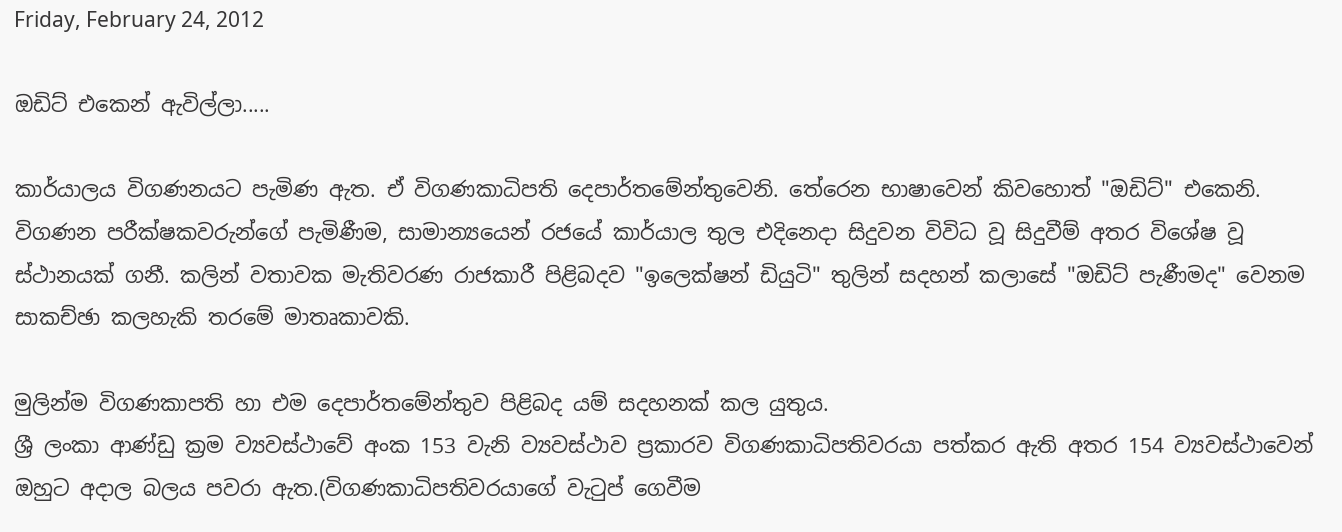Friday, February 24, 2012

ඔඩිට් එකෙන් ඇවිල්ලා.....

කාර්යාලය විගණනයට පැමිණ ඇත. ඒ විගණකාධිපති දෙපාර්තමේන්තුවෙනි. තේරෙන භාෂාවෙන් කිවහොත් "ඔඩිට්" එකෙනි. විගණන පරීක්ෂකවරුන්ගේ පැමිණීම, සාමාන්‍යයෙන් රජයේ කාර්යාල තුල එදිනෙදා සිදුවන විවිධ වූ සිදුවීම් අතර විශේෂ වූ ස්ථානයක් ගනී. කලින් වතාවක මැතිවරණ රාජකාරී පිළිබදව "ඉලෙක්ෂන් ඩියුටි" තුලින් සදහන් කලාසේ "ඔඩිට් පැණීමද" වෙනම සාකච්ඡා කලහැකි තරමේ මාතෘකාවකි.

මුලින්ම විගණකාපති හා එම දෙපාර්තමේන්තුව පිළිබද යම් සදහනක් කල යුතුය.
ශ්‍රී ලංකා ආණ්ඩු ක්‍රම ව්‍යවස්ථාවේ අංක 153 වැනි ව්‍යවස්ථාව ප්‍රකාරව විගණකාධිපතිවරයා පත්කර ඇති අතර 154 ව්‍යවස්ථාවෙන් ඔහුට අදාල බලය පවරා ඇත.(විගණකාධිපතිවරයාගේ වැටුප් ගෙවීම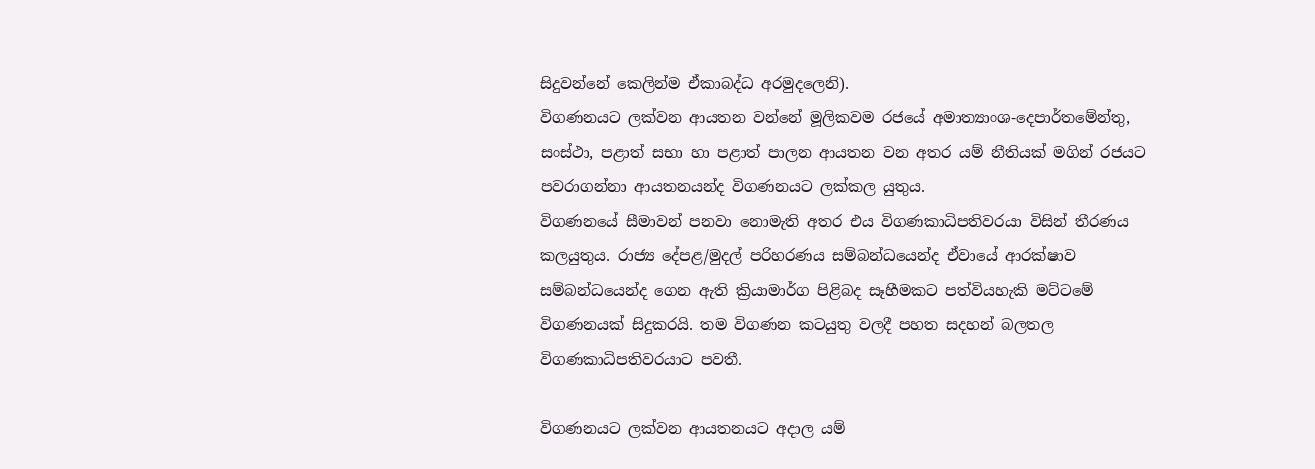සිදුවන්නේ කෙලින්ම ඒකාබද්ධ අරමුදලෙනි).
විගණනයට ලක්වන ආයතන වන්නේ මූලිකවම රජයේ අමාත්‍යාංශ-දෙපාර්තමේන්තු, සංස්ථා, පළාත් සභා හා පළාත් පාලන ආයතන වන අතර යම් නීතියක් මගින් රජයට පවරාගන්නා ආයතනයන්ද විගණනයට ලක්කල යුතුය.
විගණනයේ සීමාවන් පනවා නොමැති අතර එය විගණකාධිපතිවරයා විසින් තීරණය කලයුතුය. රාජ්‍ය දේපළ/මුදල් පරිහරණය සම්බන්ධයෙන්ද ඒවායේ ආරක්ෂාව සම්බන්ධයෙන්ද ගෙන ඇති ක්‍රියාමාර්ග පිළිබද සෑහීමකට පත්වියහැකි මට්ටමේ විගණනයක් සිදුකරයි. තම විගණන කටයුතු වලදී පහත සදහන් බලතල විගණකාධිපතිවරයාට පවතී.

විගණනයට ලක්වන ආයතනයට අදාල යම්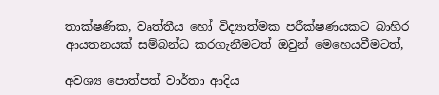තාක්ෂණික, වෘත්තීය හෝ විද්‍යාත්මක පරීක්ෂණයකට බාහිර ආයතනයක් සම්බන්ධ කරගැනීමටත් ඔවුන් මෙහෙයවීමටත්,

අවශ්‍ය පොත්පත් වාර්තා ආදිය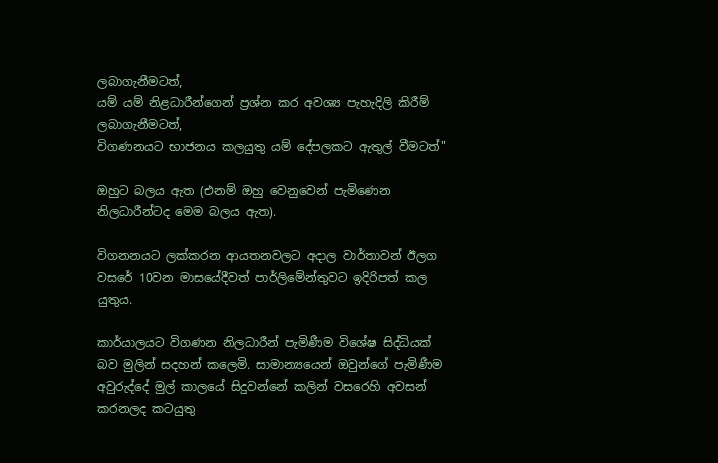ලබාගැනීමටත්,
යම් යම් නිළධාරීන්ගෙන් ප්‍රශ්න කර අවශ්‍ය පැහැදිලි කිරීම් ලබාගැනීමටත්,
විගණනයට භාජනය කලයුතු යම් දේපලකට ඇතුල් වීමටත්"

ඔහුට බලය ඇත (එනම් ඔහු වෙනුවෙන් පැමිණෙන නිලධාරීන්ටද මෙම බලය ඇත).

විගනනයට ලක්කරන ආයතනවලට අදාල වාර්තාවන් ඊලග වසරේ 10වන මාසයේදීවත් පාර්ලිමේන්තුවට ඉදිරිපත් කල යුතුය.

කාර්යාලයට විගණන නිලධාරීන් පැමිණීම විශේෂ සිද්ධියක් බව මුලින් සදහන් කලෙමි. සාමාන්‍යයෙන් ඔවුන්ගේ පැමිණීම අවුරුද්දේ මුල් කාලයේ සිදුවන්නේ කලින් වසරෙහි අවසන් කරනලද කටයුතු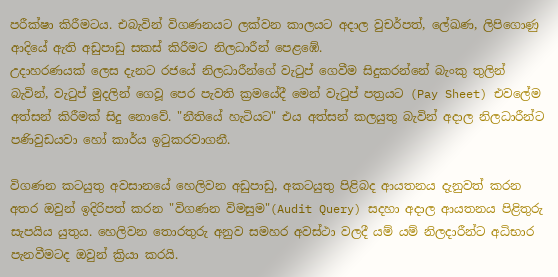පරීක්ෂා කිරීමටය. එබැවින් විගණනයට ලක්වන කාලයට අදාල වුචර්පත්, ලේඛණ, ලිපිගොණු ආදියේ ඇති අඩුපාඩු සකස් කිරීමට නිලධාරීන් පෙළඹේ.
උදාහරණයක් ලෙස දැනට රජයේ නිලධාරීන්ගේ වැටුප් ගෙවීම සිදුකරන්නේ බැංකු තුලින් බැවින්, වැටුප් මුදලින් ගෙවූ පෙර පැවති ක්‍රමයේදී මෙන් වැටුප් පත්‍රයට (Pay Sheet) එවලේම අත්සන් කිරීමක් සිදු නොවේ. "නීතියේ හැටියට" එය අත්සන් කලයුතු බැවින් අදාල නිලධාරීන්ට පණිවුඩයවා හෝ කාර්ය ඉටුකරවාගනී.

විගණන කටයුතු අවසානයේ හෙලිවන අඩුපාඩු, අකටයුතු පිළිබද ආයතනය දැනුවත් කරන අතර ඔවුන් ඉදිරිපත් කරන "විගණන විමසුම"(Audit Query) සදහා අදාල ආයතනය පිළිතුරු සැපයිය යුතුය. හෙලිවන තොරතුරු අනුව සමහර අවස්ථා වලදී යම් යම් නිලදාරීන්ට අධිභාර පැනවීමටද ඔවුන් ක්‍රියා කරයි.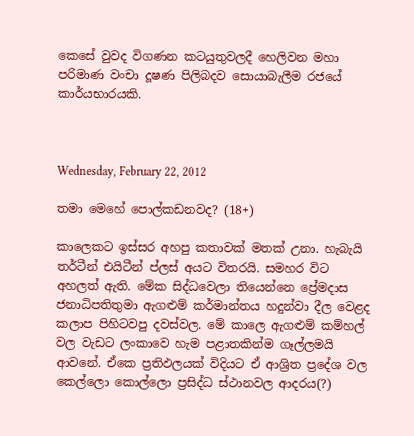කෙසේ වුවද විගණන කටයුතුවලදී හෙලිවන මහා පරිමාණ වංචා දූෂණ පිලිබදව සොයාබැලීම රජයේ කාර්යභාරයකි.



Wednesday, February 22, 2012

තමා මෙහේ පොල්කඩනවද? (18+)

කාලෙකට ඉස්සර අහපු කතාවක් මතක් උනා. හැබැයි තර්ටීන් එයිටීන් ප්ලස් අයට විතරයි. සමහර විට අහලත් ඇති. මේක සිද්ධවෙලා තියෙන්නෙ ප්‍රේමදාස ජනාධිපතිතුමා ඇගළුම් කර්මාන්තය හදුන්වා දීල වෙළද කලාප පිහිටවපු දවස්වල. මේ කාලෙ ඇගළුම් කම්හල් වල වැඩට ලංකාවෙ හැම පළාතකින්ම ගෑල්ලමයි ආවනේ. ඒකෙ ප්‍රතිඵලයක් විදියට ඒ ආශ්‍රිත ප්‍රදේශ වල කෙල්ලො කොල්ලො ප්‍රසිද්ධ ස්ථානවල ආදරය(?)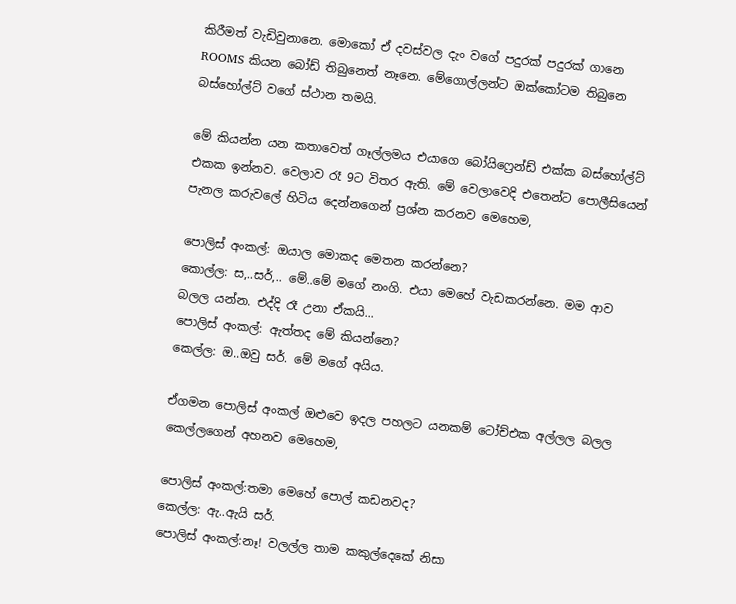කිරීමත් වැඩිවුනානෙ. මොකෝ ඒ දවස්වල දැං වගේ පදුරක් පදුරක් ගානෙ ROOMS කියන බෝඩ් තිබුනෙත් නෑනෙ. මේගොල්ලන්ට ඔක්කෝටම තිබුනෙ බස්හෝල්ට් වගේ ස්ථාන තමයි.

මේ කියන්න යන කතාවෙත් ගෑල්ලමය එයාගෙ බෝයිෆ්‍රෙන්ඩ් එක්ක බස්හෝල්ට් එකක ඉන්නව. වෙලාව රෑ 9ට විතර ඇති. මේ වෙලාවෙදි එතෙන්ට පොලීසියෙන් පැනල කරුවලේ හිටිය දෙන්නගෙන් ප්‍රශ්න කරනව මෙහෙම,

පොලිස් අංකල්: ඔයාල මොකද මෙතන කරන්නෙ?
කොල්ල: ස,..සර්,.. මේ..මේ මගේ නංගි. එයා මෙහේ වැඩකරන්නෙ. මම ආව බලල යන්න. එද්දි රෑ උනා ඒකයි...
පොලිස් අංකල්: ඇත්තද මේ කියන්නෙ?
කෙල්ල: ඔ..ඔවු සර්. මේ මගේ අයිය.

ඒගමන පොලිස් අංකල් ඔළුවෙ ඉදල පහලට යනකම් ටෝච්එක අල්ලල බලල කෙල්ලගෙන් අහනව මෙහෙම,

පොලිස් අංකල්:තමා මෙහේ පොල් කඩනවද?
කෙල්ල: ඇ..ඇයි සර්.
පොලිස් අංකල්:නෑ! වලල්ල තාම කකුල්දෙකේ නිසා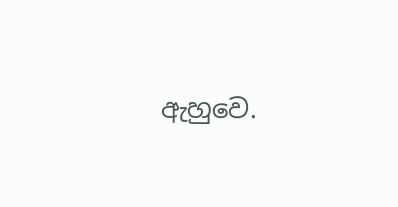ඇහුවෙ.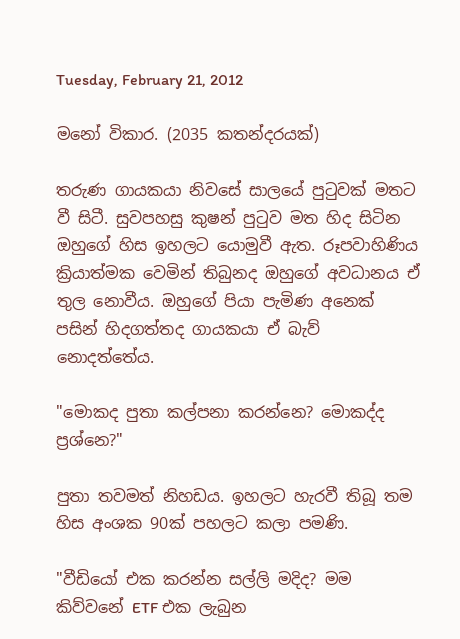Tuesday, February 21, 2012

මනෝ විකාර. (2035 කතන්දරයක්)

තරුණ ගායකයා නිවසේ සාලයේ පුටුවක් මතට වී සිටී. සුවපහසු කුෂන් පුටුව මත හිද සිටින ඔහුගේ හිස ඉහලට යොමුවී ඇත. රූපවාහිණිය ක්‍රියාත්මක වෙමින් තිබුනද ඔහුගේ අවධානය ඒ තුල නොවීය. ඔහුගේ පියා පැමිණ අනෙක් පසින් හිදගත්තද ගායකයා ඒ බැව් නොදත්තේය.

"මොකද පුතා කල්පනා කරන්නෙ? මොකද්ද ප්‍රශ්නෙ?"

පුතා තවමත් නිහඩය. ඉහලට හැරවී තිබූ තම හිස අංශක 90ක් පහලට කලා පමණි.

"වීඩියෝ එක කරන්න සල්ලි මදිද? මම කිව්වනේ ETF එක ලැබුන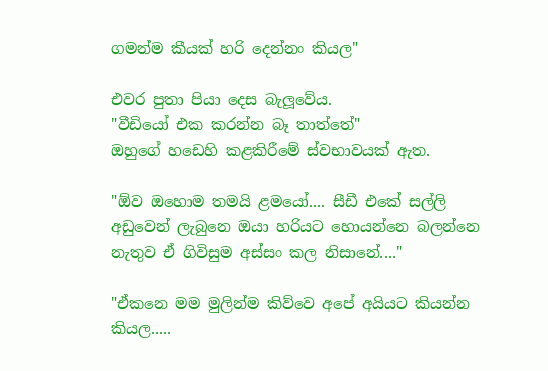ගමන්ම කීයක් හරි දෙන්නං කියල"

එවර පුතා පියා දෙස බැලූවේය.
"වීඩියෝ එක කරන්න බෑ තාත්තේ"
ඔහුගේ හඩෙහි කළකිරීමේ ස්වභාවයක් ඇත.

"ඕව ඔහොම තමයි ළමයෝ.... සීඩී එකේ සල්ලි අඩුවෙන් ලැබුනෙ ඔයා හරියට හොයන්නෙ බලන්නෙ නැතුව ඒ ගිවිසුම අස්සං කල නිසානේ...."

"ඒකනෙ මම මුලින්ම කිව්වෙ අපේ අයියට කියන්න කියල.....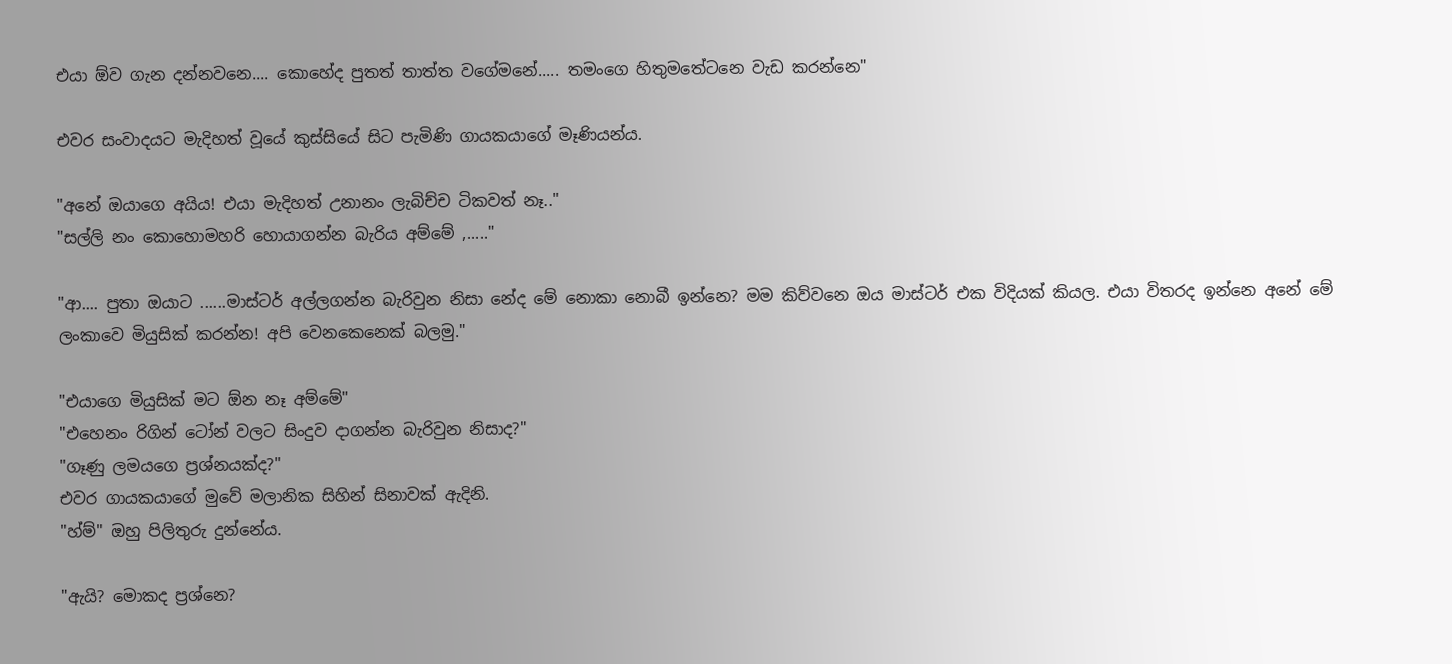එයා ඕව ගැන දන්නවනෙ.... කොහේද පුතත් තාත්ත වගේමනේ..... තමංගෙ හිතුමතේටනෙ වැඩ කරන්නෙ"

එවර සංවාදයට මැදිහත් වූයේ කුස්සියේ සිට පැමිණි ගායකයාගේ මෑණියන්ය.

"අනේ ඔයාගෙ අයිය! එයා මැදිහත් උනානං ලැබිච්ච ටිකවත් නෑ.."
"සල්ලි නං කොහොමහරි හොයාගන්න බැරිය අම්මේ ,....."

"ආ.... පුතා ඔයාට ......මාස්ටර් අල්ලගන්න බැරිවුන නිසා නේද මේ නොකා නොබී ඉන්නෙ? මම කිව්වනෙ ඔය මාස්ටර් එක විදියක් කියල. එයා විතරද ඉන්නෙ අනේ මේ ලංකාවෙ මියුසික් කරන්න! අපි වෙනකෙනෙක් බලමු."

"එයාගෙ මියුසික් මට ඕන නෑ අම්මේ"
"එහෙනං රිගින් ටෝන් වලට සිංදුව දාගන්න බැරිවුන නිසාද?"
"ගෑණු ලමයගෙ ප්‍රශ්නයක්ද?"
එවර ගායකයාගේ මුවේ මලානික සිහින් සිනාවක් ඇදිනි.
"හ්ම්" ඔහු පිලිතුරු දුන්නේය.

"ඇයි? මොකද ප්‍රශ්නෙ?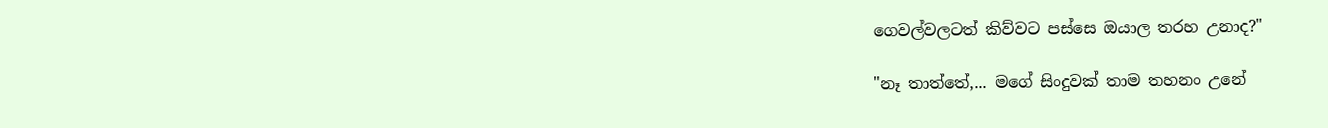ගෙවල්වලටත් කිව්වට පස්සෙ ඔයාල තරහ උනාද?"

"නෑ තාත්තේ,... මගේ සිංදුවක් තාම තහනං උනේ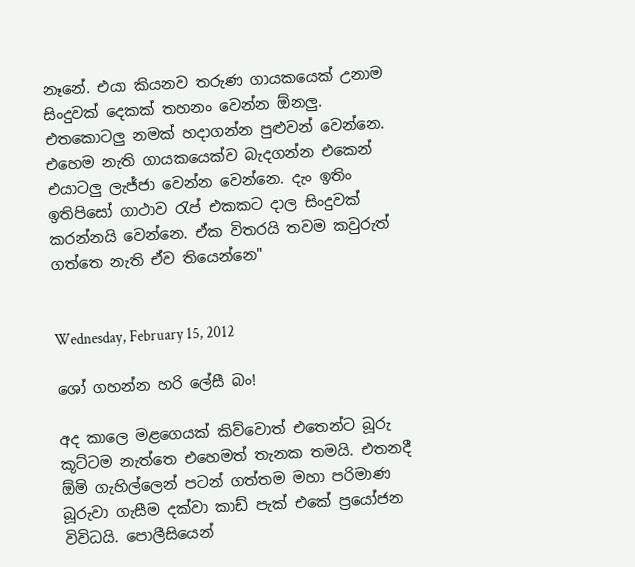නෑනේ. එයා කියනව තරුණ ගායකයෙක් උනාම සිංදුවක් දෙකක් තහනං වෙන්න ඕනලු. එතකොටලු නමක් හදාගන්න පුළුවන් වෙන්නෙ. එහෙම නැති ගායකයෙක්ව බැදගන්න එකෙන් එයාටලු ලැජ්ජා වෙන්න වෙන්නෙ. දැං ඉතිං ඉතිපිසෝ ගාථාව රැප් එකකට දාල සිංදුවක් කරන්නයි වෙන්නෙ. ඒක විතරයි තවම කවුරුත් ගත්තෙ නැති ඒව තියෙන්නෙ"


Wednesday, February 15, 2012

ශෝ ගහන්න හරි ලේසී බං!

අද කාලෙ මළගෙයක් කිව්වොත් එතෙන්ට බූරු කූට්ටම නැත්තෙ එහෙමත් තැනක තමයි. එතනදී ඕමි ගැහිල්ලෙන් පටන් ගත්තම මහා පරිමාණ බූරුවා ගැසීම දක්වා කාඩ් පැක් එකේ ප්‍රයෝජන විවිධයි. පොලීසියෙන්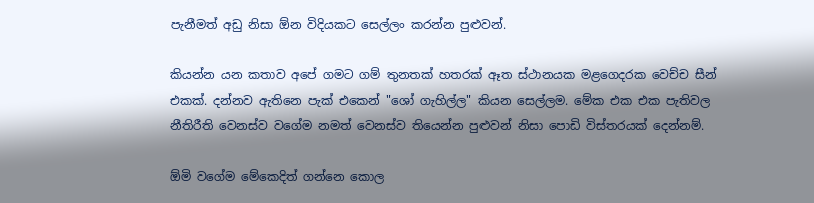පැනීමත් අඩු නිසා ඕන විදියකට සෙල්ලං කරන්න පුළුවන්.

කියන්න යන කතාව අපේ ගමට ගම් තුනතක් හතරක් ඈත ස්ථානයක මළගෙදරක වෙච්ච සීන් එකක්. දන්නව ඇතිනෙ පැක් එකෙන් "ශෝ ගැහිල්ල" කියන සෙල්ලම. මේක එක එක පැතිවල නීතිරීති වෙනස්ව වගේම නමත් වෙනස්ව තියෙන්න පුළුවන් නිසා පොඩි විස්තරයක් දෙන්නම්.

ඕමි වගේම මේකෙදිත් ගන්නෙ කොල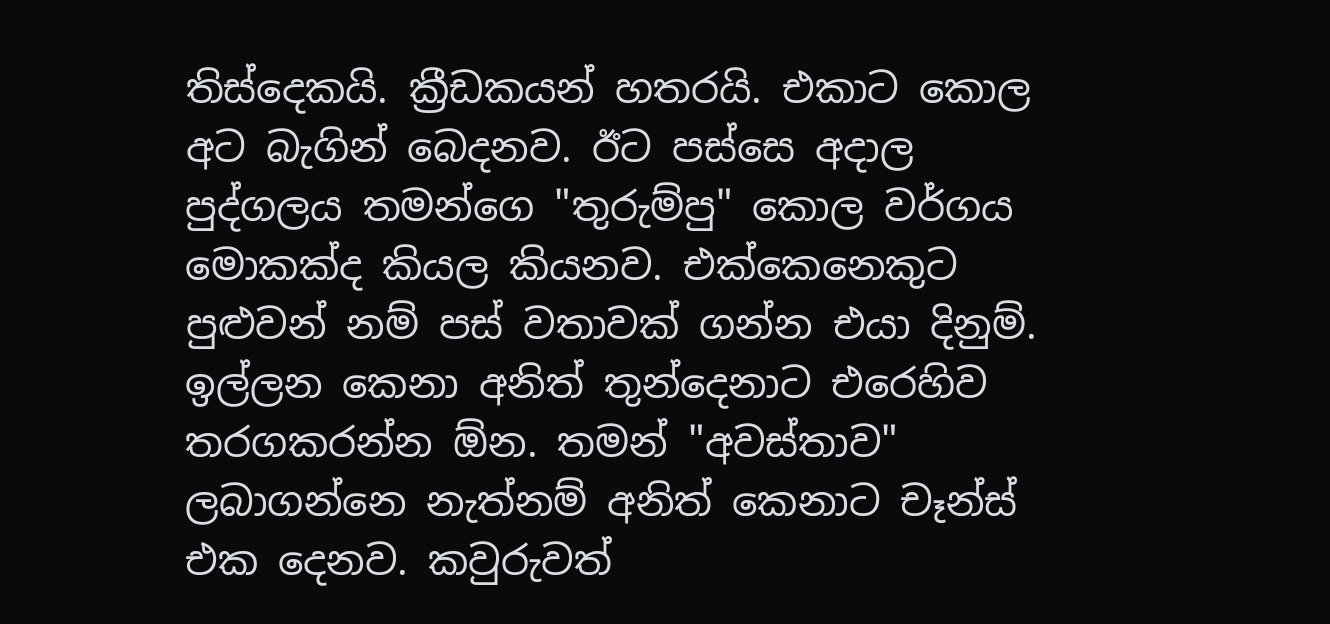තිස්දෙකයි. ක්‍රීඩකයන් හතරයි. එකාට කොල අට බැගින් බෙදනව. ඊට පස්සෙ අදාල පුද්ගලය තමන්ගෙ "තුරුම්පු" කොල වර්ගය මොකක්ද කියල කියනව. එක්කෙනෙකුට පුළුවන් නම් පස් වතාවක් ගන්න එයා දිනුම්. ඉල්ලන කෙනා අනිත් තුන්දෙනාට එරෙහිව තරගකරන්න ඕන. තමන් "අවස්තාව" ලබාගන්නෙ නැත්නම් අනිත් කෙනාට චෑන්ස් එක දෙනව. කවුරුවත්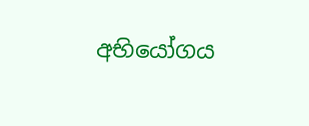අභියෝගය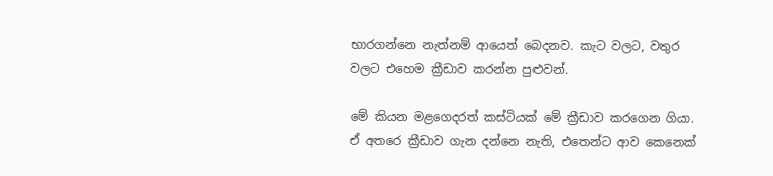භාරගන්නෙ නැත්නම් ආයෙත් බෙදනව. කැට වලට, වතුර වලට එහෙම ක්‍රීඩාව කරන්න පුළුවන්.

මේ කියන මළගෙදරත් කස්ටියක් මේ ක්‍රීඩාව කරගෙන ගියා. ඒ අතරෙ ක්‍රීඩාව ගැන දන්නෙ නැති, එතෙන්ට ආව කෙනෙක්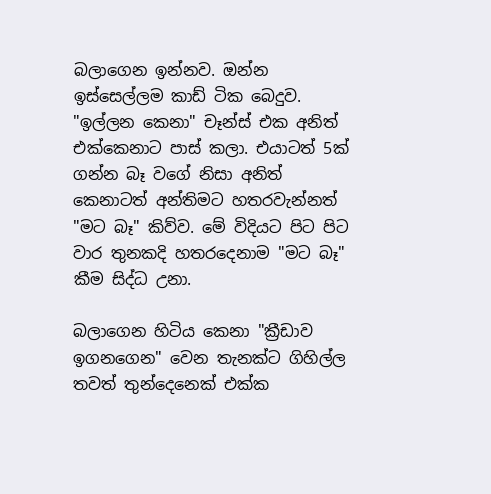බලාගෙන ඉන්නව. ඔන්න ඉස්සෙල්ලම කාඩ් ටික බෙදුව. "ඉල්ලන කෙනා" චෑන්ස් එක අනිත් එක්කෙනාට පාස් කලා. එයාටත් 5ක් ගන්න බෑ වගේ නිසා අනිත් කෙනාටත් අන්තිමට හතරවැන්නත් "මට බෑ" කිව්ව. මේ විදියට පිට පිට වාර තුනකදි ‍හතරදෙනාම "මට බෑ" කීම සිද්ධ උනා.

බලාගෙන හිටිය කෙනා "ක්‍රීඩාව ඉගනගෙන" වෙන තැනක්ට ගිහිල්ල තවත් තුන්දෙනෙක් එක්ක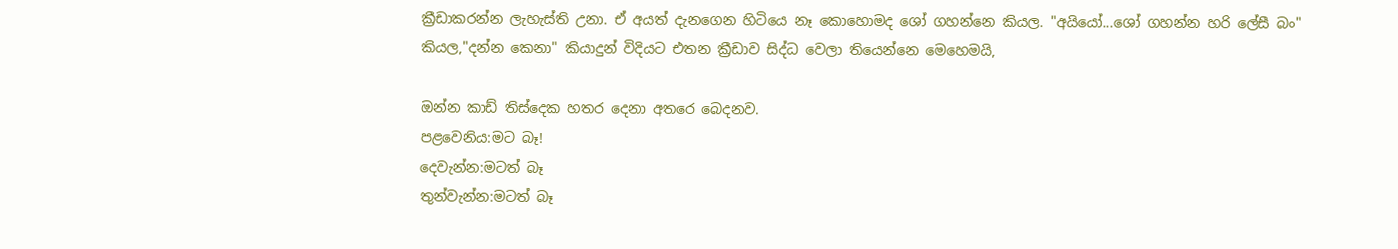ක්‍රීඩාකරන්න ලැහැස්ති උනා. ඒ අයත් දැනගෙන හිටියෙ නෑ කොහොමද ශෝ ගහන්නෙ කියල. "අයියෝ...ශෝ ගහන්න හරි ලේසී බං" කියල,"දන්න කෙනා" කියාදුන් විදියට එතන ක්‍රීඩාව සිද්ධ වෙලා තියෙන්නෙ මෙහෙමයි,

ඔන්න කාඩ් තිස්දෙක හතර දෙනා අතරෙ බෙදනව.
පළවෙනිය:මට බෑ!
දෙවැන්න:මටත් බෑ
තුන්වැන්න:මටත් බෑ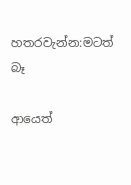හතරවැන්න:මටත් බෑ

ආයෙත්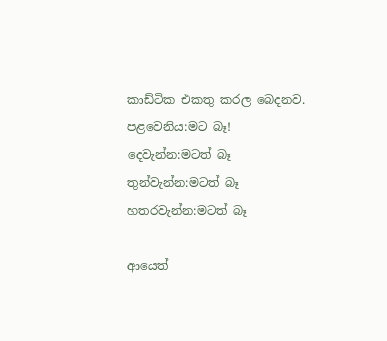කාඩ්ටික එකතු කරල බෙදනව.
පළවෙනිය:මට බෑ!
දෙවැන්න:මටත් බෑ
තුන්වැන්න:මටත් බෑ
හතරවැන්න:මටත් බෑ

ආයෙත්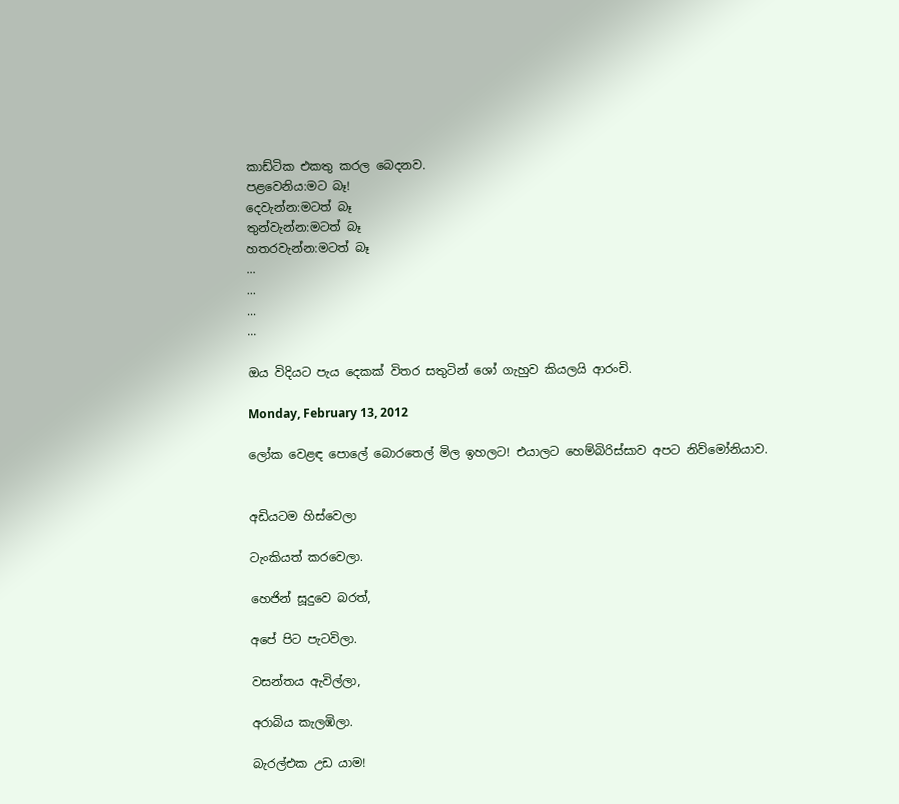කාඩ්ටික එකතු කරල බෙදනව.
පළවෙනිය:මට බෑ!
දෙවැන්න:මටත් බෑ
තුන්වැන්න:මටත් බෑ
හතරවැන්න:මටත් බෑ
...
...
...
...

ඔය විදියට පැය දෙකක් විතර සතුටින් ශෝ ගැහුව කියලයි ආරංචි.

Monday, February 13, 2012

ලෝක වෙළඳ පොලේ බොරතෙල් මිල ඉහලට! එයාලට හෙම්බිරිස්සාව අපට නිව්මෝනියාව.


අඩියටම හිස්වෙලා

ටැංකියත් කරවෙලා.

හෙජින් සූදුවෙ බරත්,

අපේ පිට පැටවිලා.

වසන්තය ඇවිල්ලා,

අරාබිය කැලඹිලා.

බැරල්එක උඩ යාම!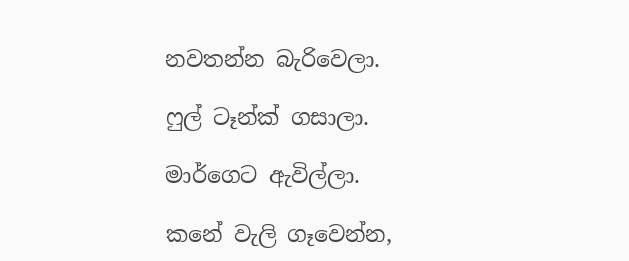නවතන්න බැරිවෙලා.

ෆුල් ටෑන්ක් ගසාලා.

මාර්ගෙට ඇවිල්ලා.

කනේ වැලි ගෑවෙන්න,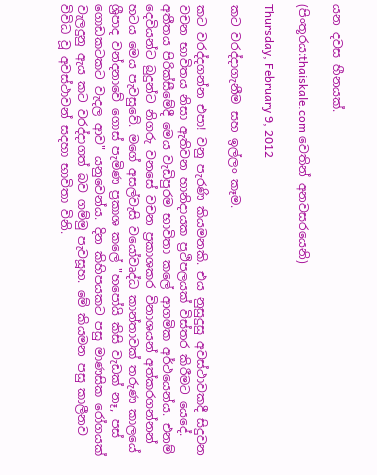යන දවස හීනයක්.

(පිංතූරය:thaiskale.com වෙතින් අනවසරයෙනි)

Thursday, February 9, 2012

කට වරද්දාගැනීම සහ ඉල්ලං කෑම.

කට වරද්දගන්න එපා! වනු පැරණි කියමනකි. එය නුසුදුසු අවස්ථාවකදී සිදුවන වචන භාවිතය නිසා ඇතිවන හානිදායක ප්‍රථිපලයක් විස්තර කිරීමට යෙදේ. අතීතය පිරික්සීමේදී මෙය වැඩිපුරම භාවිතා කලේ ආගමික අර්ථයෙන්ය. එනම් දෙවියන්ට බුදුන්ට නිගරු වනසේ වචන ප්‍රකාශකර විනාශයන් අත්කරගන්නන් හටය මෙය පැවසුවේ. මගේ අසල්වැසි වයෝවෘද්ධ කාන්තාවක් තරුණ කාලයේ ශ්‍රීපාද වන්දනාවේ ගොස් පැමිණ ප්‍රකාශ කලේ "හපෝයි කිසි වැඩක් නෑ, පස් ගොඩකටකට වැදල ආව" යනුවෙන්ය. දින කිහිපයකට පසු මාණසික රෝගයක් වැලදුනු ඇය කට වරද්දාගත් බව ගම්මු පැවසූහ. මේ කියමන පසු කාලීනව විවිධ වූ අවස්ථාවන් සදහා භාවිතා විනි.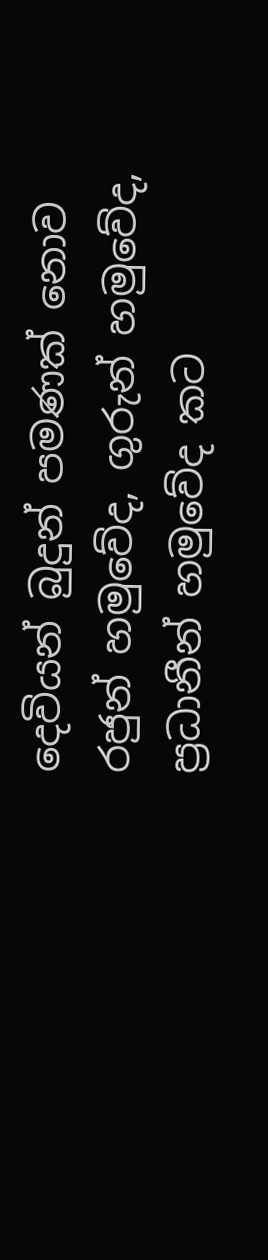දෙවියන් බුදුන් පමණක් නොව රජුන් හමුවේද, ගුරුන් හමුවේද, ප්‍රධානීන් හමුවේද කට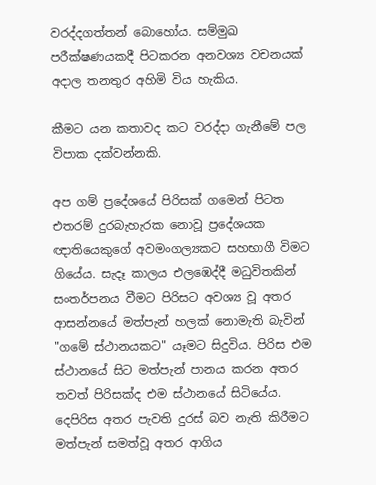වරද්දගත්තන් බොහෝය. සම්මුඛ පරීක්ෂණයකදී පිටකරන අනවශ්‍ය වචනයක් අදාල තනතුර අහිමි විය හැකිය.

කීමට යන කතාවද කට වරද්දා ගැනීමේ පල විපාක දක්වන්නකි.

අප ගම් ප්‍රදේශයේ පිරිසක් ගමෙන් පිටත එතරම් දුරබැහැරක නොවූ ප්‍රදේශයක ඥාතියෙකුගේ අවමංගල්‍යකට සහභාගී විමට ගියේය. සැදෑ කාලය එලඹෙද්දී මධුවිතකින් සංතර්පනය වීමට පිරිසට අවශ්‍ය වූ අතර ආසන්නයේ මත්පැන් හලක් නොමැති බැවින් "ගමේ ස්ථානයකට" යෑමට සිදුවිය. පිරිස එම ස්ථානයේ සිට මත්පැන් පානය කරන අතර තවත් පිරිසක්ද එම ස්ථානයේ සිටියේය. දෙපිරිස අතර පැවති දුරස් බව නැති කිරීමට මත්පැන් සමත්වූ අතර ආගිය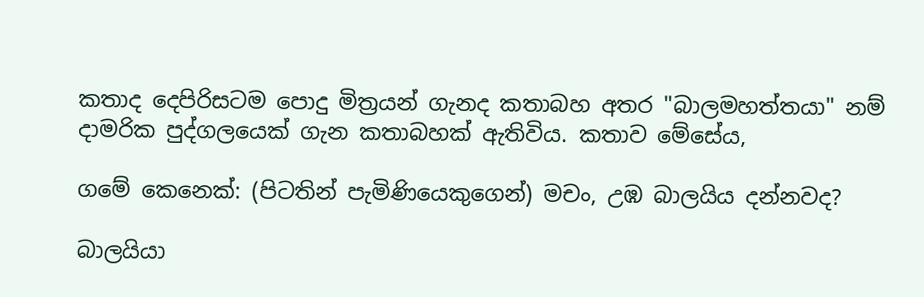කතාද ‍දෙ‍පිරිසටම පොදු මිත්‍රයන් ගැනද කතාබහ අතර "බාලමහත්තයා" නම් දාමරික පුද්ගලයෙක් ගැන කතාබහක් ඇතිවිය. කතාව මේසේය,

ගමේ කෙනෙක්: (පිටතින් පැමිණියෙකුගෙන්) මචං, උඹ බාලයිය දන්නවද?

බාලයියා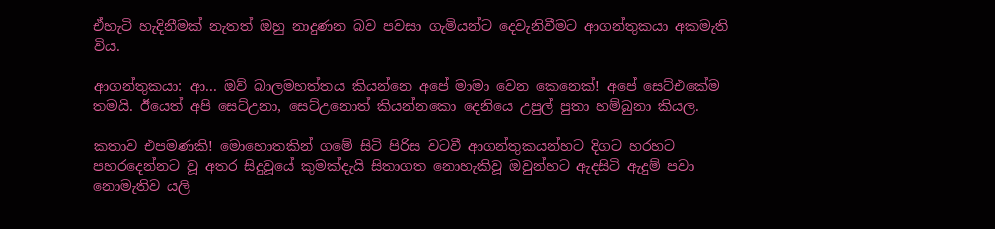ඒහැටි හැදිනීමක් නැතත් ඔහු නාදුණන බව පවසා ගැමියන්ට දෙවැනිවීමට ආගන්තුකයා අකමැති විය.

ආගන්තුකයා: ආ... ඔව් බාලමහත්තය කියන්නෙ අපේ මාමා වෙන කෙනෙක්! අපේ සෙට්එකේම තමයි. ඊයෙත් අපි සෙට්උනා, සෙට්උනොත් කියන්නකො දෙනියෙ උපුල් පුතා හම්බුනා කියල.

කතාව එපමණකි! මොහොතකින් ගමේ සිටි පිරිස වටවී ආගන්තුකයන්හට දිගට හරහට පහරදෙන්නට වූ අතර සිදුවූයේ කුමක්දැයි සිතාගත නොහැකිවූ ඔවුන්හට ඇදසිටි ඇදුම් පවා නොමැතිව යලි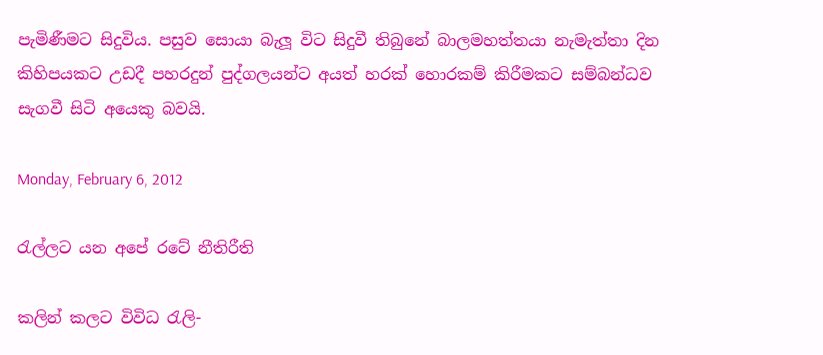පැමිණීමට සිදුවිය. පසුව සොයා බැලූ විට සිදුවී තිබුනේ බාලමහත්තයා නැමැත්තා දින කිහිපයකට උඩදී පහරදුන් පුද්ගලයන්ට අයත් හරක් හොරකම් කිරීමකට සම්බන්ධව සැගවී සිටි අයෙකු බවයි.

Monday, February 6, 2012

රැල්ලට යන අපේ රටේ නීතිරීති

කලින් කලට විවිධ රැලි-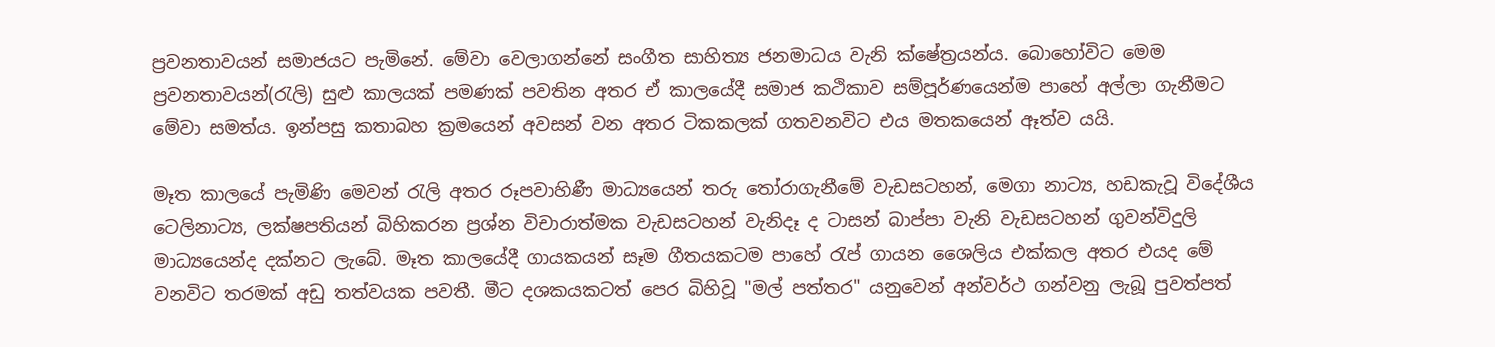ප්‍රවනතාවයන් සමාජයට පැමිනේ. මේවා වෙලාගන්නේ සංගීත සාහිත්‍ය ජනමාධය වැනි ක්ෂේත්‍රයන්ය. බොහෝවිට මෙම ප්‍රවනතාවයන්(රැලි) සුළු කාලයක් පමණක් පවතින අතර ඒ කාලයේදී සමාජ කථිකාව සම්පූර්ණයෙන්ම පාහේ අල්ලා ගැනීමට මේවා සමත්ය. ඉන්පසු කතාබහ ක්‍රමයෙන් අවසන් වන අතර ටිකකලක් ගතවනවිට එය මතකයෙන් ඈත්ව යයි.

මෑත කාලයේ පැමිණි මෙවන් රැලි අතර රූපවාහිණී මාධ්‍යයෙන් තරු තෝරාගැනීමේ වැඩසටහන්, මෙගා නාට්‍ය, හඩකැවූ විදේශීය ටෙලිනාට්‍ය, ලක්ෂපතියන් බිහිකරන ප්‍රශ්න විචාරාත්මක වැඩසටහන් වැනිදෑ ද ටාසන් බාප්පා වැනි වැඩසටහන් ගුවන්විදුලි මාධ්‍යයෙන්ද දක්නට ලැබේ. මෑත කාලයේදී ගායකයන් සෑම ගීතයකටම පාහේ රැප් ගායන ශෛලිය එක්කල අතර එයද මේ වනවිට තරමක් අඩු තත්වයක පවතී. මීට දශකයකටත් පෙර බිහිවූ "මල් පත්තර" යනුවෙන් අන්වර්ථ ගන්වනු ලැබූ පුවත්පත්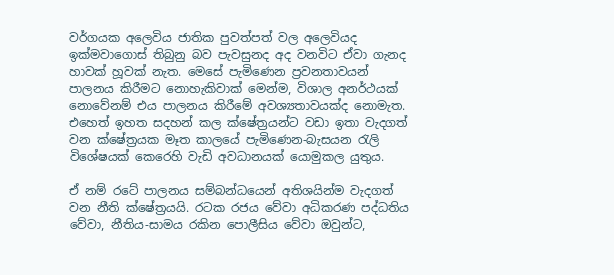වර්ගයක අලෙවිය ජාතික පුවත්පත් වල අලෙවියද ඉක්මවාගොස් තිබුනු බව පැවසුනද අද වනවිට ඒවා ගැනද හාවක් හූවක් නැත. මෙසේ පැමිණෙන ප්‍රවනතාවයන් පාලනය කිරීමට නොහැකිවාක් මෙන්ම, විශාල අනර්ථයක් නොවේනම් එය පාලනය කිරීමේ අවශ්‍යතාවයක්ද නොමැත. එහෙත් ඉහත සදහන් කල ක්ෂේත්‍රයන්ට වඩා ඉතා වැදගත් වන ක්ෂේත්‍රයක මෑත කාලයේ පැමිණෙන-බැසයන රැලි විශේෂයක් කෙරෙහි වැඩි අවධානයක් යොමුකල යුතුය.

ඒ නම් රටේ පාලනය සම්බන්ධයෙන් අතිශයින්ම වැදගත් වන නීති ක්ෂේත්‍රයයි. රටක රජය වේවා අධිකරණ පද්ධතිය වේවා, නීතිය-සාමය රකින පොලීසිය වේවා ඔවුන්ට,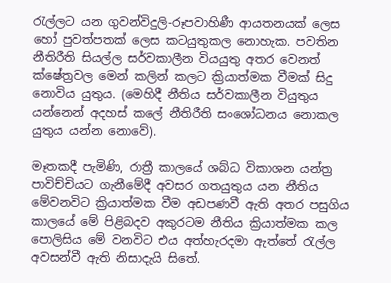රැල්ලට යන ගුවන්විදුලි-රූපවාහිණී ආයතනයක් ලෙස හෝ පුවත්පතක් ලෙස කටයුතුකල නොහැක. පවතින නීතිරීති සියල්ල සර්වකාලීන වියයුතු අතර වෙනත් ක්ෂේත්‍රවල මෙන් කලින් කලට ක්‍රියාත්මක වීමක් සිදු නොවිය යුතුය. (මෙහිදී නීතිය සර්වකාලීන වියුතුය යන්නෙන් අදහස් කලේ නීතිරීති සංශෝධනය නොකල යුතුය යන්න නොවේ).

මෑතකදී පැමිණි, රාත්‍රී කාලයේ ශබ්ධ විකාශන යන්ත්‍ර පාවිච්චියට ගැනීමේදී අවසර ගතයුතුය යන නීතිය මේවනවිට ක්‍රියාත්මක වීම අඩපණවී ඇති අතර පසුගිය කාලයේ මේ පිළිබදව අකුරටම නීතිය ක්‍රියාත්මක කල පොලිසිය මේ වනවිට එය අත්හැරදමා ඇත්තේ රැල්ල අවසන්වී ඇති නිසාදැයි සිතේ.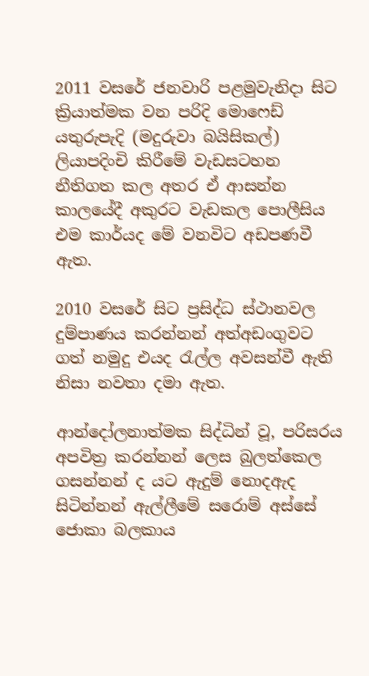2011 වසරේ ජනවාරි පළමුවැනිදා සිට ක්‍රියාත්මක වන පරිදි මොෆෙඩ් යතුරුපැදි (මදුරුවා බයිසිකල්) ලියාපදිංචි කිරීමේ වැඩසටහන නීතිගත කල අතර ඒ ආසන්න කාලයේදී අකුරට වැඩකල පොලීසිය එම කාර්යද මේ වනවිට අඩපණවී ඇත.

2010 වසරේ සිට ප්‍රසිද්ධ ස්ථානවල දුම්පාණය කරන්නන් අත්අඩංගුවට ගත් නමුදු එයද රැල්ල අවසන්වී ඇති නිසා නවතා දමා ඇත.

ආන්දෝලනාත්මක සිද්ධින් වූ, පරිසරය අපවිත්‍ර කරන්නන් ලෙස බුලත්කෙල ගසන්නන් ද යට ඇදුම් නොදඇද සිටින්නන් ඇල්ලීමේ සරොම් අස්සේ ජොකා බලකාය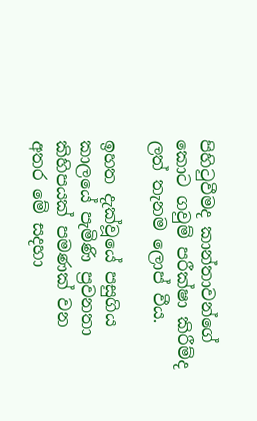පිහිටුවීමද කාන්තාවන්ගේ කොට ගවුම් පරීක්ෂා කිරීම්ද ලත් තැනම ලොප් වීය.

ඉහත දැක්වූයේ පසුගිය කාලයේ පැමිණි ප්‍රවනතා කිහිපයක් පමණක් වන අතර මේ සදහා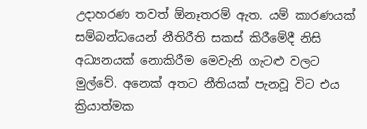උදාහරණ තවත් ඕනෑතරම් ඇත. යම් කාරණයක් සම්බන්ධයෙන් නීතිරීති සකස් කිරීමේදී නිසි අධ්‍යනයක් නොකිරීම මෙවැනි ගැටළු වලට මුල්වේ. අනෙක් අතට නීතියක් පැනවූ විට එය ක්‍රියාත්මක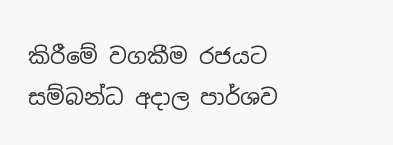කිරීමේ වගකීම රජයට සම්බන්ධ අදාල පාර්ශව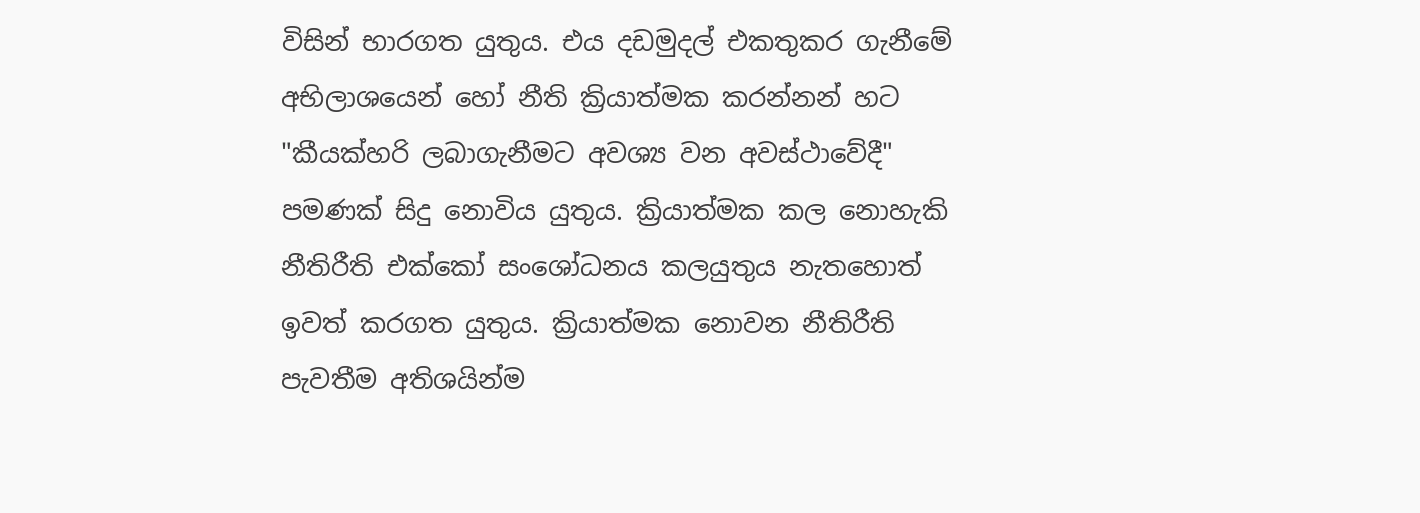විසින් භාරගත යුතුය. එය දඩමුදල් එකතුකර ගැනීමේ අභිලාශයෙන් හෝ නීති ක්‍රියාත්මක කරන්නන් හට "කීයක්හරි ලබාගැනීමට අවශ්‍ය වන අවස්ථාවේදී" පමණක් සිදු නොවිය යුතුය. ක්‍රියාත්මක කල නොහැකි නීතිරීති එක්කෝ සංශෝධනය කලයුතුය නැතහොත් ඉවත් කරගත යුතුය. ක්‍රියාත්මක නොවන නීතිරීති පැවතීම අතිශයින්ම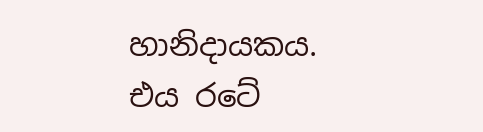හානිදායකය. එය රටේ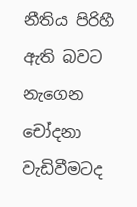නීතිය පිරිහී ඇති බවට නැගෙන චෝදනා වැඩිවීමටද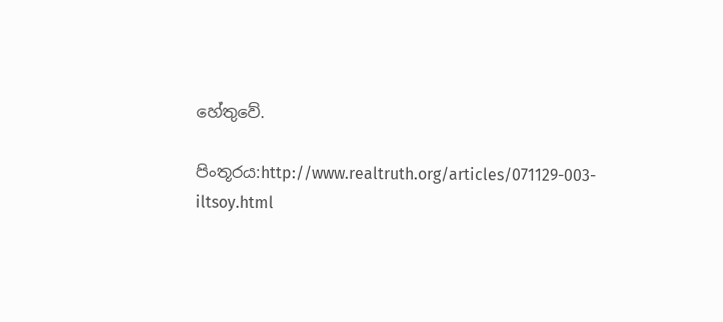හේතුවේ.

පිංතූරය:http://www.realtruth.org/articles/071129-003-iltsoy.html